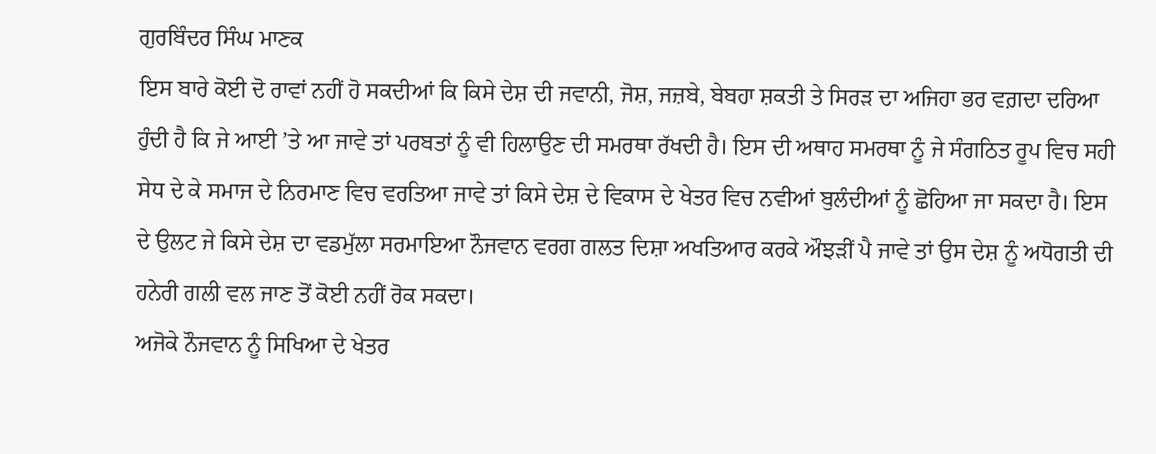ਗੁਰਬਿੰਦਰ ਸਿੰਘ ਮਾਣਕ
ਇਸ ਬਾਰੇ ਕੋਈ ਦੋ ਰਾਵਾਂ ਨਹੀਂ ਹੋ ਸਕਦੀਆਂ ਕਿ ਕਿਸੇ ਦੇਸ਼ ਦੀ ਜਵਾਨੀ, ਜੋਸ਼, ਜਜ਼ਬੇ, ਬੇਬਹਾ ਸ਼ਕਤੀ ਤੇ ਸਿਰੜ ਦਾ ਅਜਿਹਾ ਭਰ ਵਗ਼ਦਾ ਦਰਿਆ ਹੁੰਦੀ ਹੈ ਕਿ ਜੇ ਆਈ ’ਤੇ ਆ ਜਾਵੇ ਤਾਂ ਪਰਬਤਾਂ ਨੂੰ ਵੀ ਹਿਲਾਉਣ ਦੀ ਸਮਰਥਾ ਰੱਖਦੀ ਹੈ। ਇਸ ਦੀ ਅਥਾਹ ਸਮਰਥਾ ਨੂੰ ਜੇ ਸੰਗਠਿਤ ਰੂਪ ਵਿਚ ਸਹੀ ਸੇਧ ਦੇ ਕੇ ਸਮਾਜ ਦੇ ਨਿਰਮਾਣ ਵਿਚ ਵਰਤਿਆ ਜਾਵੇ ਤਾਂ ਕਿਸੇ ਦੇਸ਼ ਦੇ ਵਿਕਾਸ ਦੇ ਖੇਤਰ ਵਿਚ ਨਵੀਆਂ ਬੁਲੰਦੀਆਂ ਨੂੰ ਛੋਹਿਆ ਜਾ ਸਕਦਾ ਹੈ। ਇਸ ਦੇ ਉਲਟ ਜੇ ਕਿਸੇ ਦੇਸ਼ ਦਾ ਵਡਮੁੱਲਾ ਸਰਮਾਇਆ ਨੌਜਵਾਨ ਵਰਗ ਗਲਤ ਦਿਸ਼ਾ ਅਖਤਿਆਰ ਕਰਕੇ ਔਝੜੀਂ ਪੈ ਜਾਵੇ ਤਾਂ ਉਸ ਦੇਸ਼ ਨੂੰ ਅਧੋਗਤੀ ਦੀ ਹਨੇਰੀ ਗਲੀ ਵਲ ਜਾਣ ਤੋਂ ਕੋਈ ਨਹੀਂ ਰੋਕ ਸਕਦਾ।
ਅਜੋਕੇ ਨੌਜਵਾਨ ਨੂੰ ਸਿਖਿਆ ਦੇ ਖੇਤਰ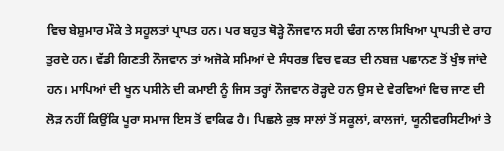ਵਿਚ ਬੇਸ਼ੁਮਾਰ ਮੌਕੇ ਤੇ ਸਹੂਲਤਾਂ ਪ੍ਰਾਪਤ ਹਨ। ਪਰ ਬਹੁਤ ਥੋੜ੍ਹੇ ਨੌਜਵਾਨ ਸਹੀ ਢੰਗ ਨਾਲ ਸਿਖਿਆ ਪ੍ਰਾਪਤੀ ਦੇ ਰਾਹ ਤੁਰਦੇ ਹਨ। ਵੱਡੀ ਗਿਣਤੀ ਨੌਜਵਾਨ ਤਾਂ ਅਜੋਕੇ ਸਮਿਆਂ ਦੇ ਸੰਧਰਭ ਵਿਚ ਵਕਤ ਦੀ ਨਬਜ਼ ਪਛਾਨਣ ਤੋਂ ਖੁੰਝ ਜਾਂਦੇ ਹਨ। ਮਾਪਿਆਂ ਦੀ ਖੂਨ ਪਸੀਨੇ ਦੀ ਕਮਾਈ ਨੂੰ ਜਿਸ ਤਰ੍ਹਾਂ ਨੌਜਵਾਨ ਰੋੜ੍ਹਦੇ ਹਨ ਉਸ ਦੇ ਵੇਰਵਿਆਂ ਵਿਚ ਜਾਣ ਦੀ ਲੋੜ ਨਹੀਂ ਕਿਉਂਕਿ ਪੂਰਾ ਸਮਾਜ ਇਸ ਤੋਂ ਵਾਕਿਫ ਹੈ। ਪਿਛਲੇ ਕੁਝ ਸਾਲਾਂ ਤੋਂ ਸਕੂਲਾਂ, ਕਾਲਜਾਂ, ਯੂਨੀਵਰਸਿਟੀਆਂ ਤੇ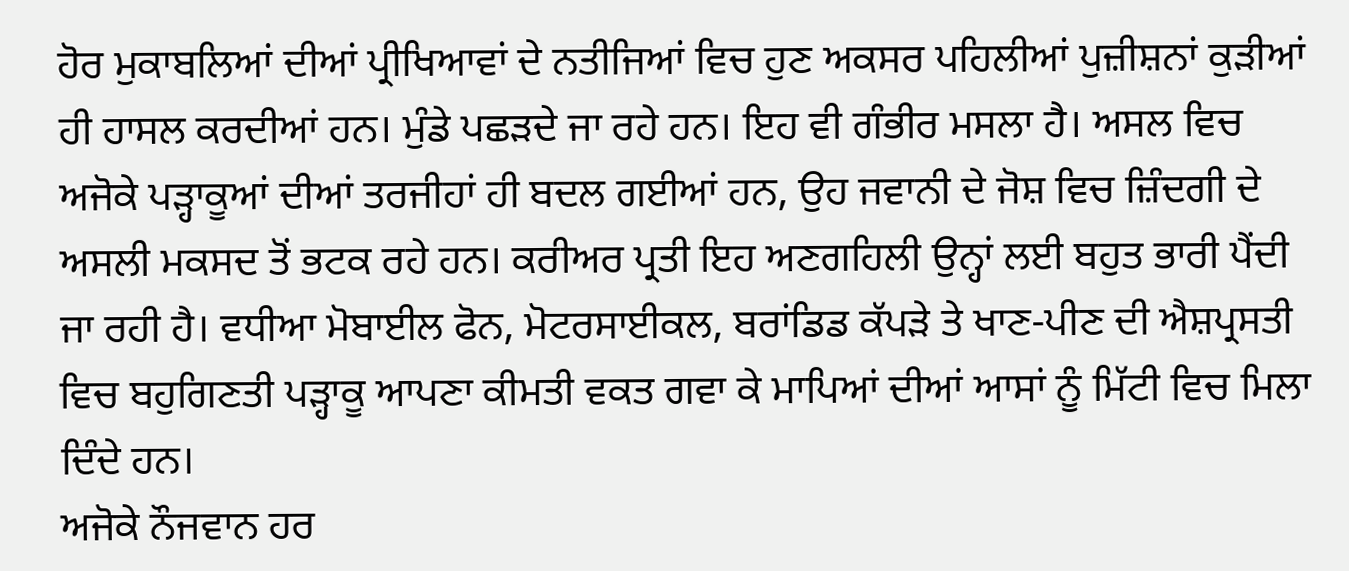ਹੋਰ ਮੁਕਾਬਲਿਆਂ ਦੀਆਂ ਪ੍ਰੀਖਿਆਵਾਂ ਦੇ ਨਤੀਜਿਆਂ ਵਿਚ ਹੁਣ ਅਕਸਰ ਪਹਿਲੀਆਂ ਪੁਜ਼ੀਸ਼ਨਾਂ ਕੁੜੀਆਂ ਹੀ ਹਾਸਲ ਕਰਦੀਆਂ ਹਨ। ਮੁੰਡੇ ਪਛੜਦੇ ਜਾ ਰਹੇ ਹਨ। ਇਹ ਵੀ ਗੰਭੀਰ ਮਸਲਾ ਹੈ। ਅਸਲ ਵਿਚ ਅਜੋਕੇ ਪੜ੍ਹਾਕੂਆਂ ਦੀਆਂ ਤਰਜੀਹਾਂ ਹੀ ਬਦਲ ਗਈਆਂ ਹਨ, ਉਹ ਜਵਾਨੀ ਦੇ ਜੋਸ਼ ਵਿਚ ਜ਼ਿੰਦਗੀ ਦੇ ਅਸਲੀ ਮਕਸਦ ਤੋਂ ਭਟਕ ਰਹੇ ਹਨ। ਕਰੀਅਰ ਪ੍ਰਤੀ ਇਹ ਅਣਗਹਿਲੀ ਉਨ੍ਹਾਂ ਲਈ ਬਹੁਤ ਭਾਰੀ ਪੈਂਦੀ ਜਾ ਰਹੀ ਹੈ। ਵਧੀਆ ਮੋਬਾਈਲ ਫੋਨ, ਮੋਟਰਸਾਈਕਲ, ਬਰਾਂਡਿਡ ਕੱਪੜੇ ਤੇ ਖਾਣ-ਪੀਣ ਦੀ ਐਸ਼ਪ੍ਰਸਤੀ ਵਿਚ ਬਹੁਗਿਣਤੀ ਪੜ੍ਹਾਕੂ ਆਪਣਾ ਕੀਮਤੀ ਵਕਤ ਗਵਾ ਕੇ ਮਾਪਿਆਂ ਦੀਆਂ ਆਸਾਂ ਨੂੰ ਮਿੱਟੀ ਵਿਚ ਮਿਲਾ ਦਿੰਦੇ ਹਨ।
ਅਜੋਕੇ ਨੌਜਵਾਨ ਹਰ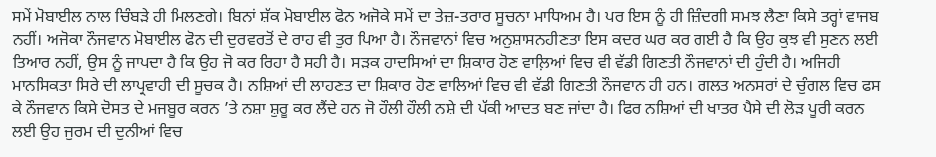ਸਮੇਂ ਮੋਬਾਈਲ ਨਾਲ ਚਿੰਬੜੇ ਹੀ ਮਿਲਣਗੇ। ਬਿਨਾਂ ਸ਼ੱਕ ਮੋਬਾਈਲ ਫੋਨ ਅਜੋਕੇ ਸਮੇਂ ਦਾ ਤੇਜ਼-ਤਰਾਰ ਸੂਚਨਾ ਮਾਧਿਅਮ ਹੈ। ਪਰ ਇਸ ਨੂੰ ਹੀ ਜ਼ਿੰਦਗੀ ਸਮਝ ਲੈਣਾ ਕਿਸੇ ਤਰ੍ਹਾਂ ਵਾਜਬ ਨਹੀਂ। ਅਜੋਕਾ ਨੌਜਵਾਨ ਮੋਬਾਈਲ ਫੋਨ ਦੀ ਦੁਰਵਰਤੋਂ ਦੇ ਰਾਹ ਵੀ ਤੁਰ ਪਿਆ ਹੈ। ਨੌਜਵਾਨਾਂ ਵਿਚ ਅਨੁਸ਼ਾਸਨਹੀਣਤਾ ਇਸ ਕਦਰ ਘਰ ਕਰ ਗਈ ਹੈ ਕਿ ਉਹ ਕੁਝ ਵੀ ਸੁਣਨ ਲਈ ਤਿਆਰ ਨਹੀਂ, ਉਸ ਨੂੰ ਜਾਪਦਾ ਹੈ ਕਿ ਉਹ ਜੋ ਕਰ ਰਿਹਾ ਹੈ ਸਹੀ ਹੈ। ਸੜਕ ਹਾਦਸਿਆਂ ਦਾ ਸ਼ਿਕਾਰ ਹੋਣ ਵਾਲ਼ਿਆਂ ਵਿਚ ਵੀ ਵੱਡੀ ਗਿਣਤੀ ਨੌਜਵਾਨਾਂ ਦੀ ਹੁੰਦੀ ਹੈ। ਅਜਿਹੀ ਮਾਨਸਿਕਤਾ ਸਿਰੇ ਦੀ ਲਾਪ੍ਰਵਾਹੀ ਦੀ ਸੂਚਕ ਹੈ। ਨਸ਼ਿਆਂ ਦੀ ਲਾਹਣਤ ਦਾ ਸ਼ਿਕਾਰ ਹੋਣ ਵਾਲਿਆਂ ਵਿਚ ਵੀ ਵੱਡੀ ਗਿਣਤੀ ਨੌਜਵਾਨ ਹੀ ਹਨ। ਗਲਤ ਅਨਸਰਾਂ ਦੇ ਚੁੰਗਲ ਵਿਚ ਫਸ ਕੇ ਨੌਜਵਾਨ ਕਿਸੇ ਦੋਸਤ ਦੇ ਮਜਬੂਰ ਕਰਨ ’ਤੇ ਨਸ਼ਾ ਸ਼ੁਰੂ ਕਰ ਲੈਂਦੇ ਹਨ ਜੋ ਹੌਲੀ ਹੌਲੀ ਨਸ਼ੇ ਦੀ ਪੱਕੀ ਆਦਤ ਬਣ ਜਾਂਦਾ ਹੈ। ਫਿਰ ਨਸ਼ਿਆਂ ਦੀ ਖਾਤਰ ਪੈਸੇ ਦੀ ਲੋੜ ਪੂਰੀ ਕਰਨ ਲਈ ਉਹ ਜੁਰਮ ਦੀ ਦੁਨੀਆਂ ਵਿਚ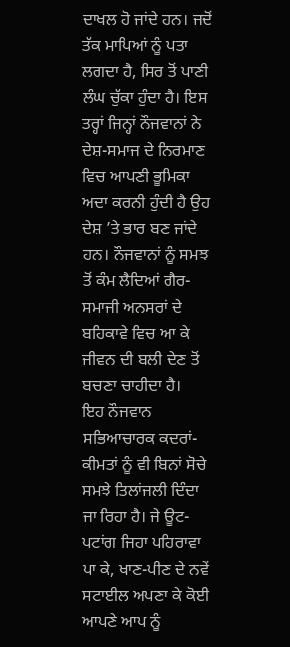ਦਾਖਲ ਹੋ ਜਾਂਦੇ ਹਨ। ਜਦੋਂ ਤੱਕ ਮਾਪਿਆਂ ਨੂੰ ਪਤਾ ਲਗਦਾ ਹੈ, ਸਿਰ ਤੋਂ ਪਾਣੀ ਲੰਘ ਚੁੱਕਾ ਹੁੰਦਾ ਹੈ। ਇਸ ਤਰ੍ਹਾਂ ਜਿਨ੍ਹਾਂ ਨੌਜਵਾਨਾਂ ਨੇ ਦੇਸ਼-ਸਮਾਜ ਦੇ ਨਿਰਮਾਣ ਵਿਚ ਆਪਣੀ ਭੂਮਿਕਾ ਅਦਾ ਕਰਨੀ ਹੁੰਦੀ ਹੈ ਉਹ ਦੇਸ਼ ’ਤੇ ਭਾਰ ਬਣ ਜਾਂਦੇ ਹਨ। ਨੌਜਵਾਨਾਂ ਨੂੰ ਸਮਝ ਤੋਂ ਕੰਮ ਲੈਦਿਆਂ ਗੈਰ-ਸਮਾਜੀ ਅਨਸਰਾਂ ਦੇ ਬਹਿਕਾਵੇ ਵਿਚ ਆ ਕੇ ਜੀਵਨ ਦੀ ਬਲੀ ਦੇਣ ਤੋਂ ਬਚਣਾ ਚਾਹੀਦਾ ਹੈ।
ਇਹ ਨੌਜਵਾਨ ਸਭਿਆਚਾਰਕ ਕਦਰਾਂ-ਕੀਮਤਾਂ ਨੂੰ ਵੀ ਬਿਨਾਂ ਸੋਚੇ ਸਮਝੇ ਤਿਲਾਂਜਲੀ ਦਿੰਦਾ ਜਾ ਰਿਹਾ ਹੈ। ਜੇ ਊਟ-ਪਟਾਂਗ ਜਿਹਾ ਪਹਿਰਾਵਾ ਪਾ ਕੇ, ਖਾਣ-ਪੀਣ ਦੇ ਨਵੇਂ ਸਟਾਈਲ ਅਪਣਾ ਕੇ ਕੋਈ ਆਪਣੇ ਆਪ ਨੂੰ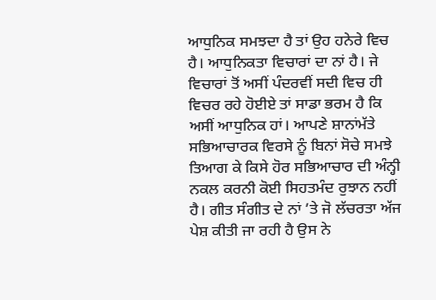ਆਧੁਨਿਕ ਸਮਝਦਾ ਹੈ ਤਾਂ ਉਹ ਹਨੇਰੇ ਵਿਚ ਹੈ। ਆਧੁਨਿਕਤਾ ਵਿਚਾਰਾਂ ਦਾ ਨਾਂ ਹੈ। ਜੇ ਵਿਚਾਰਾਂ ਤੋਂ ਅਸੀਂ ਪੰਦਰਵੀਂ ਸਦੀ ਵਿਚ ਹੀ ਵਿਚਰ ਰਹੇ ਹੋਈਏ ਤਾਂ ਸਾਡਾ ਭਰਮ ਹੈ ਕਿ ਅਸੀਂ ਆਧੁਨਿਕ ਹਾਂ। ਆਪਣੇ ਸ਼ਾਨਾਂਮੱਤੇ ਸਭਿਆਚਾਰਕ ਵਿਰਸੇ ਨੂੰ ਬਿਨਾਂ ਸੋਚੇ ਸਮਝੇ ਤਿਆਗ ਕੇ ਕਿਸੇ ਹੋਰ ਸਭਿਆਚਾਰ ਦੀ ਅੰਨ੍ਹੀ ਨਕਲ ਕਰਨੀ ਕੋਈ ਸਿਹਤਮੰਦ ਰੁਝਾਨ ਨਹੀਂ ਹੈ। ਗੀਤ ਸੰਗੀਤ ਦੇ ਨਾਂ ’ਤੇ ਜੋ ਲੱਚਰਤਾ ਅੱਜ ਪੇਸ਼ ਕੀਤੀ ਜਾ ਰਹੀ ਹੈ ਉਸ ਨੇ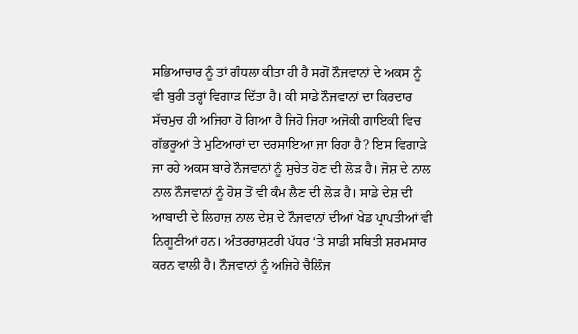ਸਭਿਆਚਾਰ ਨੂੰ ਤਾਂ ਗੰਧਲਾ ਕੀਤਾ ਹੀ ਹੈ ਸਗੋਂ ਨੌਜਵਾਨਾਂ ਦੇ ਅਕਸ ਨੂੰ ਵੀ ਬੁਰੀ ਤਰ੍ਹਾਂ ਵਿਗਾੜ ਦਿੱਤਾ ਹੈ। ਕੀ ਸਾਡੇ ਨੌਜਵਾਨਾਂ ਦਾ ਕਿਰਦਾਰ ਸੱਚਮੁਚ ਹੀ ਅਜਿਹਾ ਹੋ ਗਿਆ ਹੈ ਜਿਹੋ ਜਿਹਾ ਅਜੋਕੀ ਗਾਇਕੀ ਵਿਚ ਗੱਭਰੂਆਂ ਤੇ ਮੁਟਿਆਰਾਂ ਦਾ ਦਰਸਾਇਆ ਜਾ ਰਿਹਾ ਹੈ? ਇਸ ਵਿਗਾੜੇ ਜਾ ਰਹੇ ਅਕਸ ਬਾਰੇ ਨੌਜਵਾਨਾਂ ਨੂੰ ਸੁਚੇਤ ਹੋਣ ਦੀ ਲੋੜ ਹੈ। ਜੋਸ਼ ਦੇ ਨਾਲ ਨਾਲ ਨੌਜਵਾਨਾਂ ਨੂੰ ਹੋਸ਼ ਤੋਂ ਵੀ ਕੰਮ ਲੈਣ ਦੀ ਲੋੜ ਹੈ। ਸਾਡੇ ਦੇਸ਼ ਦੀ ਆਬਾਦੀ ਦੇ ਲਿਹਾਜ਼ ਨਾਲ ਦੇਸ਼ ਦੇ ਨੌਜਵਾਨਾਂ ਦੀਆਂ ਖੇਡ ਪ੍ਰਾਪਤੀਆਂ ਵੀ ਨਿਗੂਣੀਆਂ ਹਨ। ਅੰਤਰਰਾਸ਼ਟਰੀ ਪੱਧਰ ‘ਤੇ ਸਾਡੀ ਸਥਿਤੀ ਸ਼ਰਮਸਾਰ ਕਰਨ ਵਾਲੀ ਹੈ। ਨੌਜਵਾਨਾਂ ਨੂੰ ਅਜਿਹੇ ਚੈਲਿੰਜ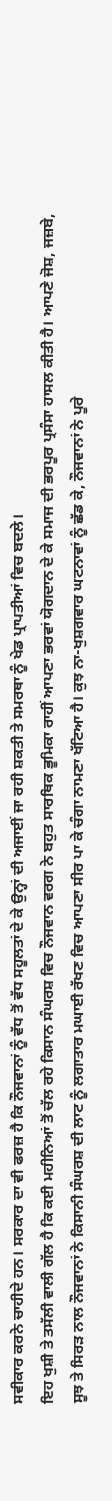ਸਵੀਕਾਰ ਕਰਨੇ ਚਾਹੀਦੇ ਹਨ। ਸਰਕਾਰ ਦਾ ਵੀ ਫਰਜ਼ ਹੈ ਕਿ ਨੌਜਵਾਨਾਂ ਨੂੰ ਵੱਧ ਤੋਂ ਵੱਧ ਸਹੂਲਤਾਂ ਦੇ ਕੇ ਉਨ੍ਹਾਂ ਦੀ ਅਜਾਈਂ ਜਾ ਰਹੀ ਸ਼ਕਤੀ ਤੇ ਸਮਰਥਾ ਨੂੰ ਖੇਡ ਪ੍ਰਾਪਤੀਆਂ ਵਿਚ ਬਦਲੇ।
ਇਹ ਖੁਸ਼ੀ ਤੇ ਤਸੱਲੀ ਵਾਲੀ ਗੱਲ ਹੈ ਕਿ ਕਈ ਮਹੀਨਿਆਂ ਤੋਂ ਚੱਲ ਰਹੇ ਕਿਸਾਨ ਸੰਘਰਸ਼ ਵਿਚ ਨੌਜਵਾਨ ਵਰਗ ਨੇ ਬਹੁਤ ਸਾਰਥਿਕ ਭੂਮਿਕਾ ਰਾਹੀਂ ਆਪਣਾ ਭਰਵਾਂ ਯੋਗਦਾਨ ਦੇ ਕੇ ਸਮਾਜ ਦੀ ਭਰਪੂਰ ਪ੍ਰਸੰਸਾ ਹਾਸਲ ਕੀਤੀ ਹੈ। ਆਪਣੇ ਜੋਸ਼, ਜਜ਼ਬੇ, ਸੂਝ ਤੇ ਸਿਰੜ ਨਾਲ ਨੌਜਵਾਨਾਂ ਨੇ ਕਿਸਾਨੀ ਸੰਘਰਸ਼ ਦੀ ਲਾਟ ਨੂੰ ਲਗਾਤਾਰ ਮਘਾਈ ਰੱਖਣ ਵਿਚ ਆਪਣਾ ਸੀਰ ਪਾ ਕੇ ਚੰਗਾ ਨਾਮਣਾ ਖੱਟਿਆ ਹੈ। ਕੁਝ ਨਾ-ਖੁਸ਼ਗਵਾਰ ਘਟਨਾਵਾਂ ਨੂੰ ਛੱਡ ਕੇ, ਨੌਜਵਾਨਾਂ ਨੇ ਪੂਰੇ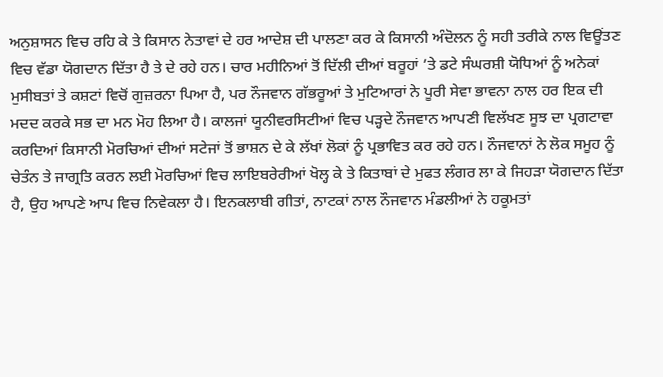ਅਨੁਸ਼ਾਸਨ ਵਿਚ ਰਹਿ ਕੇ ਤੇ ਕਿਸਾਨ ਨੇਤਾਵਾਂ ਦੇ ਹਰ ਆਦੇਸ਼ ਦੀ ਪਾਲਣਾ ਕਰ ਕੇ ਕਿਸਾਨੀ ਅੰਦੋਲਨ ਨੂੰ ਸਹੀ ਤਰੀਕੇ ਨਾਲ ਵਿਊਂਤਣ ਵਿਚ ਵੱਡਾ ਯੋਗਦਾਨ ਦਿੱਤਾ ਹੈ ਤੇ ਦੇ ਰਹੇ ਹਨ। ਚਾਰ ਮਹੀਨਿਆਂ ਤੋਂ ਦਿੱਲੀ ਦੀਆਂ ਬਰੂਹਾਂ ’ਤੇ ਡਟੇ ਸੰਘਰਸ਼ੀ ਯੋਧਿਆਂ ਨੂੰ ਅਨੇਕਾਂ ਮੁਸੀਬਤਾਂ ਤੇ ਕਸ਼ਟਾਂ ਵਿਚੋਂ ਗੁਜ਼ਰਨਾ ਪਿਆ ਹੈ, ਪਰ ਨੌਜਵਾਨ ਗੱਭਰੂਆਂ ਤੇ ਮੁਟਿਆਰਾਂ ਨੇ ਪੂਰੀ ਸੇਵਾ ਭਾਵਨਾ ਨਾਲ ਹਰ ਇਕ ਦੀ ਮਦਦ ਕਰਕੇ ਸਭ ਦਾ ਮਨ ਮੋਹ ਲਿਆ ਹੈ। ਕਾਲਜਾਂ ਯੂਨੀਵਰਸਿਟੀਆਂ ਵਿਚ ਪੜ੍ਹਦੇ ਨੌਜਵਾਨ ਆਪਣੀ ਵਿਲੱਖਣ ਸੂਝ ਦਾ ਪ੍ਰਗਟਾਵਾ ਕਰਦਿਆਂ ਕਿਸਾਨੀ ਮੋਰਚਿਆਂ ਦੀਆਂ ਸਟੇਜਾਂ ਤੋਂ ਭਾਸ਼ਨ ਦੇ ਕੇ ਲੱਖਾਂ ਲੋਕਾਂ ਨੂੰ ਪ੍ਰਭਾਵਿਤ ਕਰ ਰਹੇ ਹਨ। ਨੌਜਵਾਨਾਂ ਨੇ ਲੋਕ ਸਮੂਹ ਨੂੰ ਚੇਤੰਨ ਤੇ ਜਾਗ੍ਰਤਿ ਕਰਨ ਲਈ ਮੋਰਚਿਆਂ ਵਿਚ ਲਾਇਬਰੇਰੀਆਂ ਖੋਲ੍ਹ ਕੇ ਤੇ ਕਿਤਾਬਾਂ ਦੇ ਮੁਫਤ ਲੰਗਰ ਲਾ ਕੇ ਜਿਹੜਾ ਯੋਗਦਾਨ ਦਿੱਤਾ ਹੈ, ਉਹ ਆਪਣੇ ਆਪ ਵਿਚ ਨਿਵੇਕਲਾ ਹੈ। ਇਨਕਲਾਬੀ ਗੀਤਾਂ, ਨਾਟਕਾਂ ਨਾਲ ਨੌਜਵਾਨ ਮੰਡਲੀਆਂ ਨੇ ਹਕੂਮਤਾਂ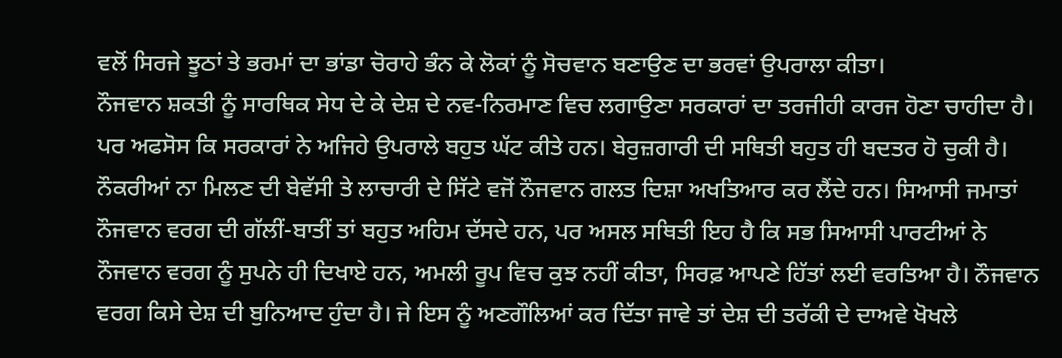ਵਲੋਂ ਸਿਰਜੇ ਝੂਠਾਂ ਤੇ ਭਰਮਾਂ ਦਾ ਭਾਂਡਾ ਚੋਰਾਹੇ ਭੰਨ ਕੇ ਲੋਕਾਂ ਨੂੰ ਸੋਚਵਾਨ ਬਣਾਉਣ ਦਾ ਭਰਵਾਂ ਉਪਰਾਲਾ ਕੀਤਾ।
ਨੌਜਵਾਨ ਸ਼ਕਤੀ ਨੂੰ ਸਾਰਥਿਕ ਸੇਧ ਦੇ ਕੇ ਦੇਸ਼ ਦੇ ਨਵ-ਨਿਰਮਾਣ ਵਿਚ ਲਗਾਉਣਾ ਸਰਕਾਰਾਂ ਦਾ ਤਰਜੀਹੀ ਕਾਰਜ ਹੋਣਾ ਚਾਹੀਦਾ ਹੈ। ਪਰ ਅਫਸੋਸ ਕਿ ਸਰਕਾਰਾਂ ਨੇ ਅਜਿਹੇ ਉਪਰਾਲੇ ਬਹੁਤ ਘੱਟ ਕੀਤੇ ਹਨ। ਬੇਰੁਜ਼ਗਾਰੀ ਦੀ ਸਥਿਤੀ ਬਹੁਤ ਹੀ ਬਦਤਰ ਹੋ ਚੁਕੀ ਹੈ। ਨੌਕਰੀਆਂ ਨਾ ਮਿਲਣ ਦੀ ਬੇਵੱਸੀ ਤੇ ਲਾਚਾਰੀ ਦੇ ਸਿੱਟੇ ਵਜੋਂ ਨੌਜਵਾਨ ਗਲਤ ਦਿਸ਼ਾ ਅਖਤਿਆਰ ਕਰ ਲੈਂਦੇ ਹਨ। ਸਿਆਸੀ ਜਮਾਤਾਂ ਨੌਜਵਾਨ ਵਰਗ ਦੀ ਗੱਲੀਂ-ਬਾਤੀਂ ਤਾਂ ਬਹੁਤ ਅਹਿਮ ਦੱਸਦੇ ਹਨ, ਪਰ ਅਸਲ ਸਥਿਤੀ ਇਹ ਹੈ ਕਿ ਸਭ ਸਿਆਸੀ ਪਾਰਟੀਆਂ ਨੇ ਨੌਜਵਾਨ ਵਰਗ ਨੂੰ ਸੁਪਨੇ ਹੀ ਦਿਖਾਏ ਹਨ, ਅਮਲੀ ਰੂਪ ਵਿਚ ਕੁਝ ਨਹੀਂ ਕੀਤਾ, ਸਿਰਫ਼ ਆਪਣੇ ਹਿੱਤਾਂ ਲਈ ਵਰਤਿਆ ਹੈ। ਨੌਜਵਾਨ ਵਰਗ ਕਿਸੇ ਦੇਸ਼ ਦੀ ਬੁਨਿਆਦ ਹੁੰਦਾ ਹੈ। ਜੇ ਇਸ ਨੂੰ ਅਣਗੌਲਿਆਂ ਕਰ ਦਿੱਤਾ ਜਾਵੇ ਤਾਂ ਦੇਸ਼ ਦੀ ਤਰੱਕੀ ਦੇ ਦਾਅਵੇ ਖੋਖਲੇ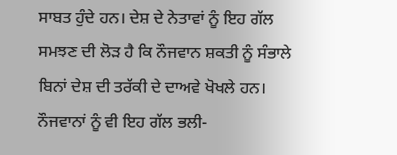ਸਾਬਤ ਹੁੰਦੇ ਹਨ। ਦੇਸ਼ ਦੇ ਨੇਤਾਵਾਂ ਨੂੰ ਇਹ ਗੱਲ ਸਮਝਣ ਦੀ ਲੋੜ ਹੈ ਕਿ ਨੌਜਵਾਨ ਸ਼ਕਤੀ ਨੂੰ ਸੰਭਾਲੇ ਬਿਨਾਂ ਦੇਸ਼ ਦੀ ਤਰੱਕੀ ਦੇ ਦਾਅਵੇ ਖੋਖਲੇ ਹਨ। ਨੌਜਵਾਨਾਂ ਨੂੰ ਵੀ ਇਹ ਗੱਲ ਭਲੀ-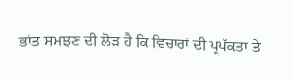ਭਾਂਤ ਸਮਝਣ ਦੀ ਲੋੜ ਹੈ ਕਿ ਵਿਚਾਰਾਂ ਦੀ ਪ੍ਰਪੱਕਤਾ ਤੇ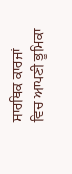ਸਾਰਥਿਕ ਕਾਰਜਾਂ ਵਿਚ ਆਪਣੀ ਭੂਮਿਕਾ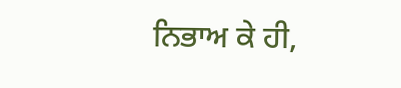ਨਿਭਾਅ ਕੇ ਹੀ,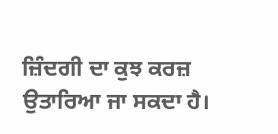ਜ਼ਿੰਦਗੀ ਦਾ ਕੁਝ ਕਰਜ਼ ਉਤਾਰਿਆ ਜਾ ਸਕਦਾ ਹੈ।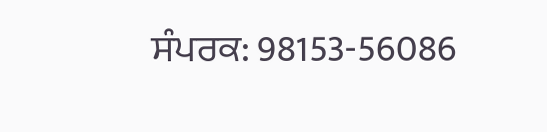ਸੰਪਰਕ: 98153-56086